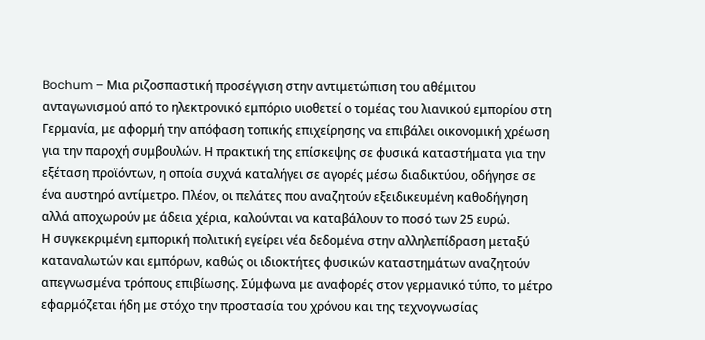Bochum – Μια ριζοσπαστική προσέγγιση στην αντιμετώπιση του αθέμιτου ανταγωνισμού από το ηλεκτρονικό εμπόριο υιοθετεί ο τομέας του λιανικού εμπορίου στη Γερμανία, με αφορμή την απόφαση τοπικής επιχείρησης να επιβάλει οικονομική χρέωση για την παροχή συμβουλών. Η πρακτική της επίσκεψης σε φυσικά καταστήματα για την εξέταση προϊόντων, η οποία συχνά καταλήγει σε αγορές μέσω διαδικτύου, οδήγησε σε ένα αυστηρό αντίμετρο. Πλέον, οι πελάτες που αναζητούν εξειδικευμένη καθοδήγηση αλλά αποχωρούν με άδεια χέρια, καλούνται να καταβάλουν το ποσό των 25 ευρώ.
Η συγκεκριμένη εμπορική πολιτική εγείρει νέα δεδομένα στην αλληλεπίδραση μεταξύ καταναλωτών και εμπόρων, καθώς οι ιδιοκτήτες φυσικών καταστημάτων αναζητούν απεγνωσμένα τρόπους επιβίωσης. Σύμφωνα με αναφορές στον γερμανικό τύπο, το μέτρο εφαρμόζεται ήδη με στόχο την προστασία του χρόνου και της τεχνογνωσίας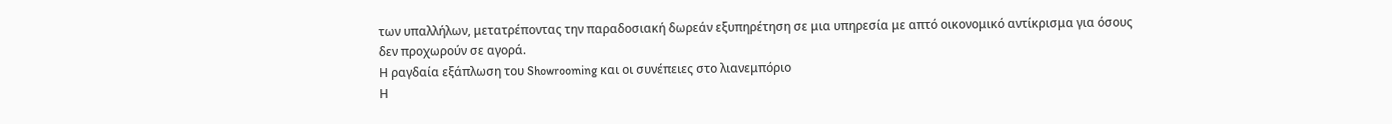των υπαλλήλων, μετατρέποντας την παραδοσιακή δωρεάν εξυπηρέτηση σε μια υπηρεσία με απτό οικονομικό αντίκρισμα για όσους δεν προχωρούν σε αγορά.
Η ραγδαία εξάπλωση του Showrooming και οι συνέπειες στο λιανεμπόριο
Η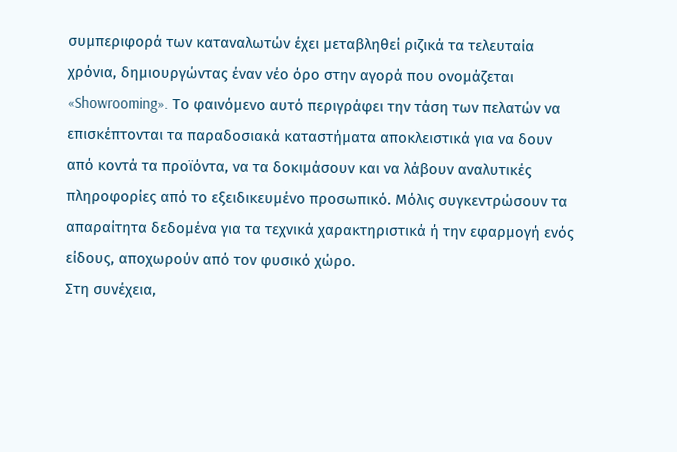συμπεριφορά των καταναλωτών έχει μεταβληθεί ριζικά τα τελευταία χρόνια, δημιουργώντας έναν νέο όρο στην αγορά που ονομάζεται «Showrooming». Το φαινόμενο αυτό περιγράφει την τάση των πελατών να επισκέπτονται τα παραδοσιακά καταστήματα αποκλειστικά για να δουν από κοντά τα προϊόντα, να τα δοκιμάσουν και να λάβουν αναλυτικές πληροφορίες από το εξειδικευμένο προσωπικό. Μόλις συγκεντρώσουν τα απαραίτητα δεδομένα για τα τεχνικά χαρακτηριστικά ή την εφαρμογή ενός είδους, αποχωρούν από τον φυσικό χώρο.
Στη συνέχεια,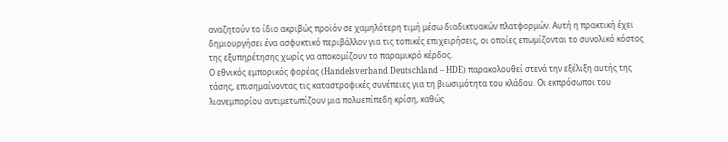αναζητούν το ίδιο ακριβώς προϊόν σε χαμηλότερη τιμή μέσω διαδικτυακών πλατφορμών. Αυτή η πρακτική έχει δημιουργήσει ένα ασφυκτικό περιβάλλον για τις τοπικές επιχειρήσεις, οι οποίες επωμίζονται το συνολικό κόστος της εξυπηρέτησης χωρίς να αποκομίζουν το παραμικρό κέρδος.
Ο εθνικός εμπορικός φορέας (Handelsverband Deutschland – HDE) παρακολουθεί στενά την εξέλιξη αυτής της τάσης, επισημαίνοντας τις καταστροφικές συνέπειες για τη βιωσιμότητα του κλάδου. Οι εκπρόσωποι του λιανεμπορίου αντιμετωπίζουν μια πολυεπίπεδη κρίση, καθώς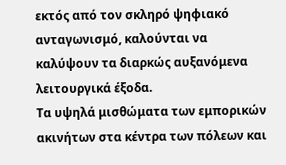εκτός από τον σκληρό ψηφιακό ανταγωνισμό, καλούνται να καλύψουν τα διαρκώς αυξανόμενα λειτουργικά έξοδα.
Τα υψηλά μισθώματα των εμπορικών ακινήτων στα κέντρα των πόλεων και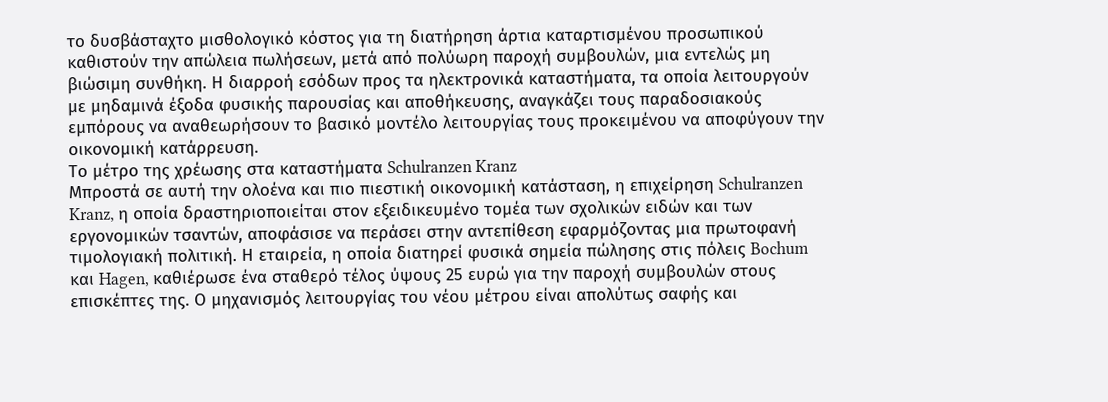το δυσβάσταχτο μισθολογικό κόστος για τη διατήρηση άρτια καταρτισμένου προσωπικού καθιστούν την απώλεια πωλήσεων, μετά από πολύωρη παροχή συμβουλών, μια εντελώς μη βιώσιμη συνθήκη. Η διαρροή εσόδων προς τα ηλεκτρονικά καταστήματα, τα οποία λειτουργούν με μηδαμινά έξοδα φυσικής παρουσίας και αποθήκευσης, αναγκάζει τους παραδοσιακούς εμπόρους να αναθεωρήσουν το βασικό μοντέλο λειτουργίας τους προκειμένου να αποφύγουν την οικονομική κατάρρευση.
Το μέτρο της χρέωσης στα καταστήματα Schulranzen Kranz
Μπροστά σε αυτή την ολοένα και πιο πιεστική οικονομική κατάσταση, η επιχείρηση Schulranzen Kranz, η οποία δραστηριοποιείται στον εξειδικευμένο τομέα των σχολικών ειδών και των εργονομικών τσαντών, αποφάσισε να περάσει στην αντεπίθεση εφαρμόζοντας μια πρωτοφανή τιμολογιακή πολιτική. Η εταιρεία, η οποία διατηρεί φυσικά σημεία πώλησης στις πόλεις Bochum και Hagen, καθιέρωσε ένα σταθερό τέλος ύψους 25 ευρώ για την παροχή συμβουλών στους επισκέπτες της. Ο μηχανισμός λειτουργίας του νέου μέτρου είναι απολύτως σαφής και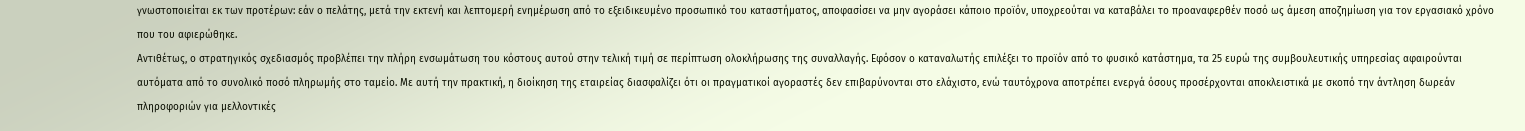γνωστοποιείται εκ των προτέρων: εάν ο πελάτης, μετά την εκτενή και λεπτομερή ενημέρωση από το εξειδικευμένο προσωπικό του καταστήματος, αποφασίσει να μην αγοράσει κάποιο προϊόν, υποχρεούται να καταβάλει το προαναφερθέν ποσό ως άμεση αποζημίωση για τον εργασιακό χρόνο που του αφιερώθηκε.
Αντιθέτως, ο στρατηγικός σχεδιασμός προβλέπει την πλήρη ενσωμάτωση του κόστους αυτού στην τελική τιμή σε περίπτωση ολοκλήρωσης της συναλλαγής. Εφόσον ο καταναλωτής επιλέξει το προϊόν από το φυσικό κατάστημα, τα 25 ευρώ της συμβουλευτικής υπηρεσίας αφαιρούνται αυτόματα από το συνολικό ποσό πληρωμής στο ταμείο. Με αυτή την πρακτική, η διοίκηση της εταιρείας διασφαλίζει ότι οι πραγματικοί αγοραστές δεν επιβαρύνονται στο ελάχιστο, ενώ ταυτόχρονα αποτρέπει ενεργά όσους προσέρχονται αποκλειστικά με σκοπό την άντληση δωρεάν πληροφοριών για μελλοντικές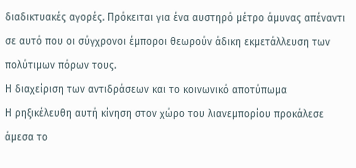διαδικτυακές αγορές. Πρόκειται για ένα αυστηρό μέτρο άμυνας απέναντι σε αυτό που οι σύγχρονοι έμποροι θεωρούν άδικη εκμετάλλευση των πολύτιμων πόρων τους.
Η διαχείριση των αντιδράσεων και το κοινωνικό αποτύπωμα
Η ρηξικέλευθη αυτή κίνηση στον χώρο του λιανεμπορίου προκάλεσε άμεσα το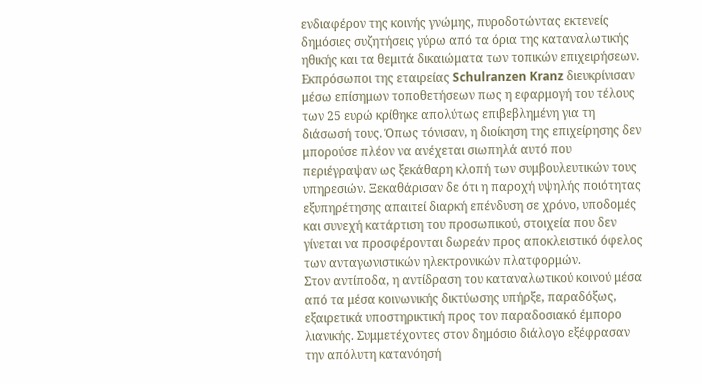ενδιαφέρον της κοινής γνώμης, πυροδοτώντας εκτενείς δημόσιες συζητήσεις γύρω από τα όρια της καταναλωτικής ηθικής και τα θεμιτά δικαιώματα των τοπικών επιχειρήσεων. Εκπρόσωποι της εταιρείας Schulranzen Kranz διευκρίνισαν μέσω επίσημων τοποθετήσεων πως η εφαρμογή του τέλους των 25 ευρώ κρίθηκε απολύτως επιβεβλημένη για τη διάσωσή τους. Όπως τόνισαν, η διοίκηση της επιχείρησης δεν μπορούσε πλέον να ανέχεται σιωπηλά αυτό που περιέγραψαν ως ξεκάθαρη κλοπή των συμβουλευτικών τους υπηρεσιών. Ξεκαθάρισαν δε ότι η παροχή υψηλής ποιότητας εξυπηρέτησης απαιτεί διαρκή επένδυση σε χρόνο, υποδομές και συνεχή κατάρτιση του προσωπικού, στοιχεία που δεν γίνεται να προσφέρονται δωρεάν προς αποκλειστικό όφελος των ανταγωνιστικών ηλεκτρονικών πλατφορμών.
Στον αντίποδα, η αντίδραση του καταναλωτικού κοινού μέσα από τα μέσα κοινωνικής δικτύωσης υπήρξε, παραδόξως, εξαιρετικά υποστηρικτική προς τον παραδοσιακό έμπορο λιανικής. Συμμετέχοντες στον δημόσιο διάλογο εξέφρασαν την απόλυτη κατανόησή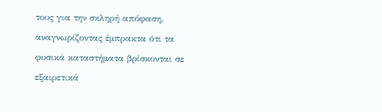τους για την σκληρή απόφαση, αναγνωρίζοντας έμπρακτα ότι τα φυσικά καταστήματα βρίσκονται σε εξαιρετικά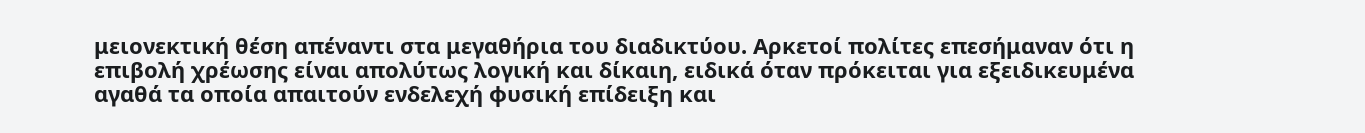μειονεκτική θέση απέναντι στα μεγαθήρια του διαδικτύου. Αρκετοί πολίτες επεσήμαναν ότι η επιβολή χρέωσης είναι απολύτως λογική και δίκαιη, ειδικά όταν πρόκειται για εξειδικευμένα αγαθά τα οποία απαιτούν ενδελεχή φυσική επίδειξη και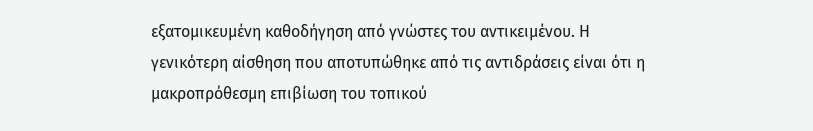εξατομικευμένη καθοδήγηση από γνώστες του αντικειμένου. Η γενικότερη αίσθηση που αποτυπώθηκε από τις αντιδράσεις είναι ότι η μακροπρόθεσμη επιβίωση του τοπικού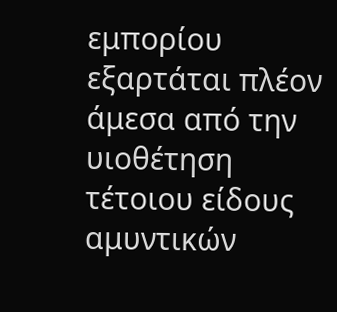εμπορίου εξαρτάται πλέον άμεσα από την υιοθέτηση τέτοιου είδους αμυντικών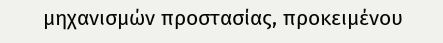μηχανισμών προστασίας, προκειμένου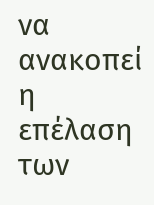να ανακοπεί η επέλαση των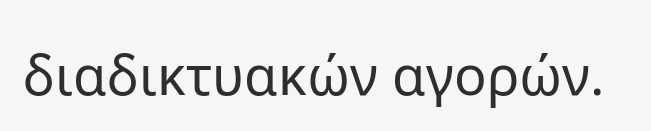διαδικτυακών αγορών.